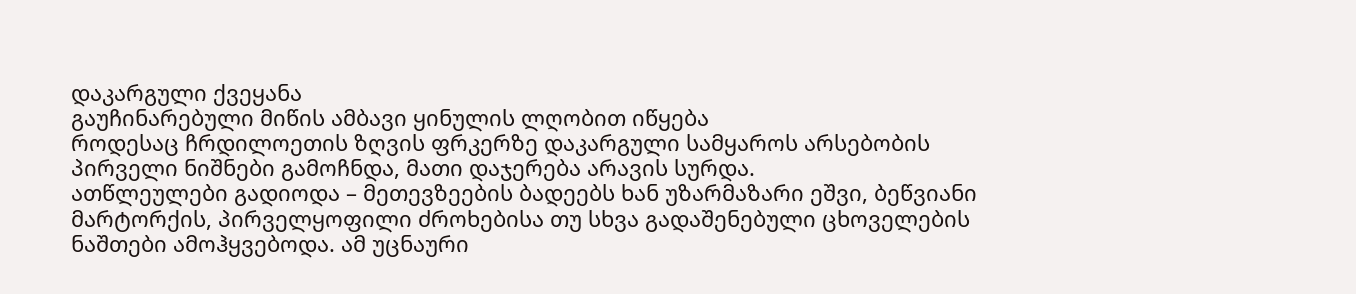დაკარგული ქვეყანა
გაუჩინარებული მიწის ამბავი ყინულის ლღობით იწყება
როდესაც ჩრდილოეთის ზღვის ფრკერზე დაკარგული სამყაროს არსებობის პირველი ნიშნები გამოჩნდა, მათი დაჯერება არავის სურდა.
ათწლეულები გადიოდა – მეთევზეების ბადეებს ხან უზარმაზარი ეშვი, ბეწვიანი მარტორქის, პირველყოფილი ძროხებისა თუ სხვა გადაშენებული ცხოველების ნაშთები ამოჰყვებოდა. ამ უცნაური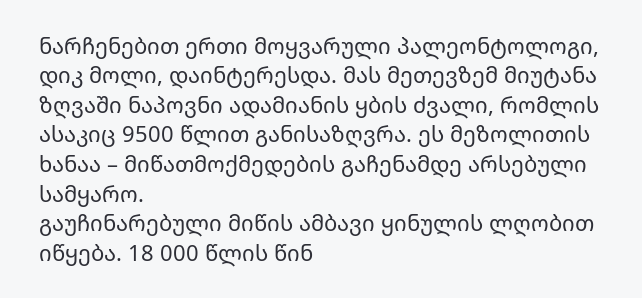ნარჩენებით ერთი მოყვარული პალეონტოლოგი, დიკ მოლი, დაინტერესდა. მას მეთევზემ მიუტანა ზღვაში ნაპოვნი ადამიანის ყბის ძვალი, რომლის ასაკიც 9500 წლით განისაზღვრა. ეს მეზოლითის ხანაა – მიწათმოქმედების გაჩენამდე არსებული სამყარო.
გაუჩინარებული მიწის ამბავი ყინულის ლღობით იწყება. 18 000 წლის წინ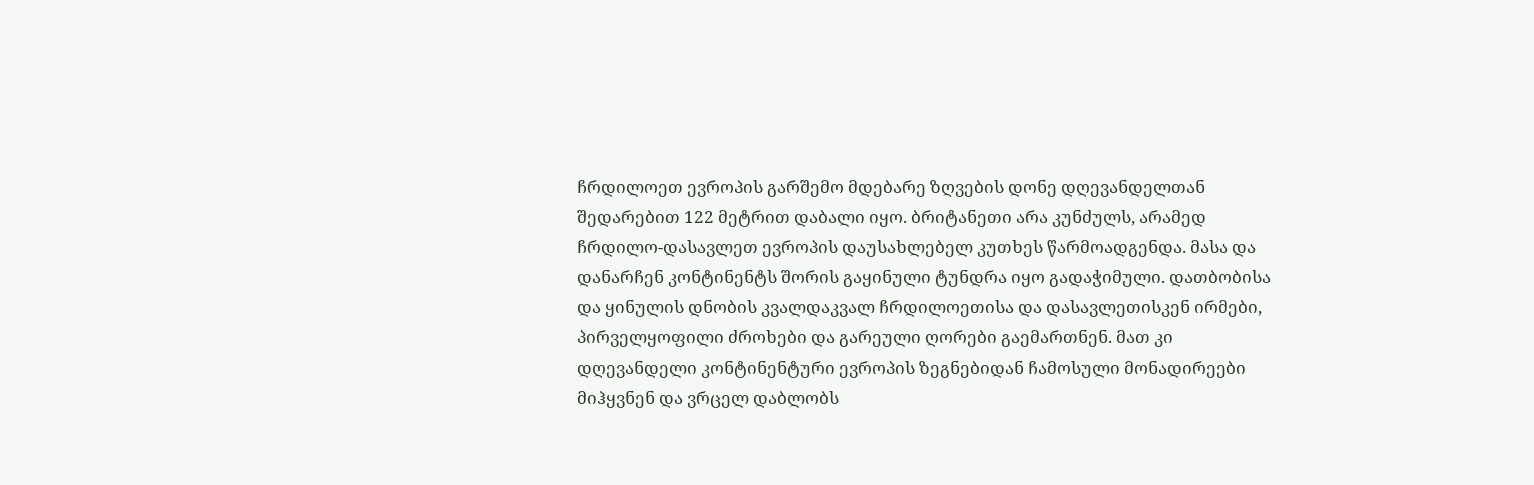ჩრდილოეთ ევროპის გარშემო მდებარე ზღვების დონე დღევანდელთან შედარებით 122 მეტრით დაბალი იყო. ბრიტანეთი არა კუნძულს, არამედ ჩრდილო-დასავლეთ ევროპის დაუსახლებელ კუთხეს წარმოადგენდა. მასა და დანარჩენ კონტინენტს შორის გაყინული ტუნდრა იყო გადაჭიმული. დათბობისა და ყინულის დნობის კვალდაკვალ ჩრდილოეთისა და დასავლეთისკენ ირმები, პირველყოფილი ძროხები და გარეული ღორები გაემართნენ. მათ კი დღევანდელი კონტინენტური ევროპის ზეგნებიდან ჩამოსული მონადირეები მიჰყვნენ და ვრცელ დაბლობს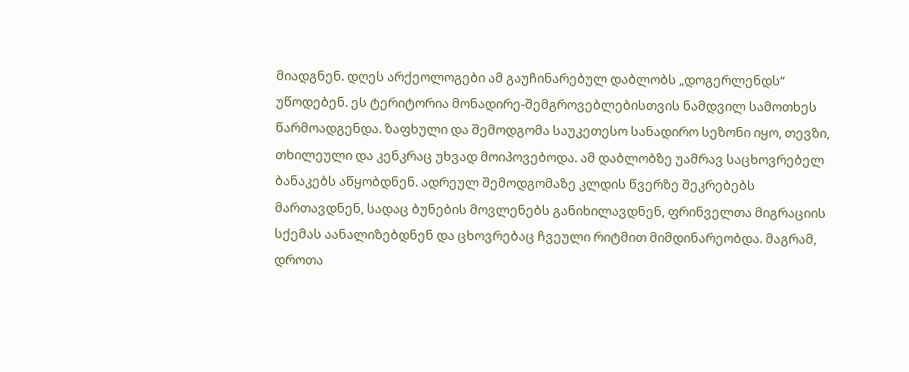მიადგნენ. დღეს არქეოლოგები ამ გაუჩინარებულ დაბლობს „დოგერლენდს“ უწოდებენ. ეს ტერიტორია მონადირე-შემგროვებლებისთვის ნამდვილ სამოთხეს წარმოადგენდა. ზაფხული და შემოდგომა საუკეთესო სანადირო სეზონი იყო, თევზი, თხილეული და კენკრაც უხვად მოიპოვებოდა. ამ დაბლობზე უამრავ საცხოვრებელ ბანაკებს აწყობდნენ. ადრეულ შემოდგომაზე კლდის წვერზე შეკრებებს მართავდნენ, სადაც ბუნების მოვლენებს განიხილავდნენ, ფრინველთა მიგრაციის სქემას აანალიზებდნენ და ცხოვრებაც ჩვეული რიტმით მიმდინარეობდა. მაგრამ, დროთა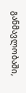განმავლობაში,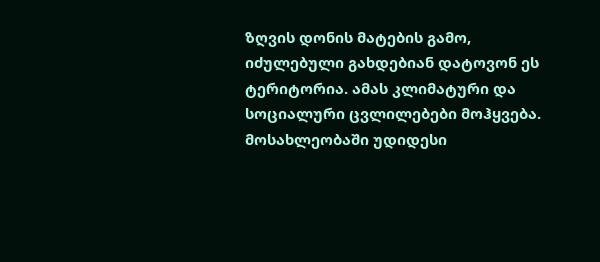ზღვის დონის მატების გამო, იძულებული გახდებიან დატოვონ ეს ტერიტორია. ამას კლიმატური და სოციალური ცვლილებები მოჰყვება. მოსახლეობაში უდიდესი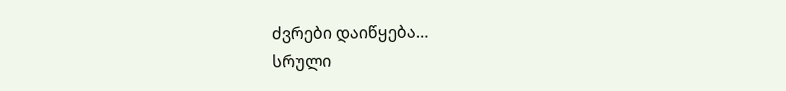ძვრები დაიწყება…
სრული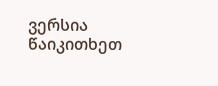ვერსია წაიკითხეთ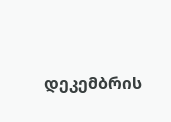დეკემბრის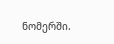ნომერში.